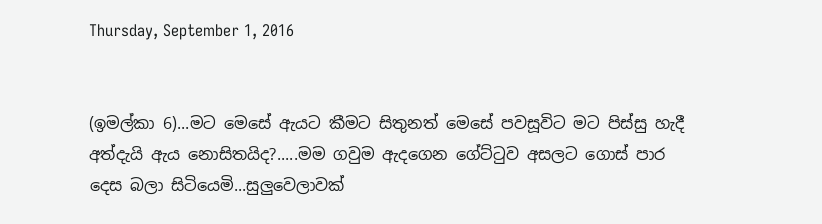Thursday, September 1, 2016


(ඉමල්කා 6)...මට මෙසේ ඇයට කීමට සිතුනත් මෙසේ පවසූවිට මට පිස්සු හැදී අත්දැයි ඇය නොසිතයිද?.....මම ගවුම ඇදගෙන ගේට්ටුව අසලට ගොස් පාර දෙස බලා සිටියෙමි...සුලුවෙලාවක්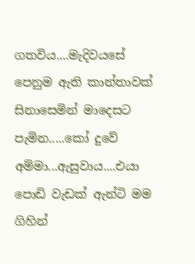ගතවිය....මැදිවයසේ පෙනුම ඇති කාන්තාවක් සිනාසෙමින් මාදෙසට පැමින.....කෝ දුවේ අම්මා...ඇසුවාය....එයා පොඩි වැඩක් ඇන්ටි මම ගිහින්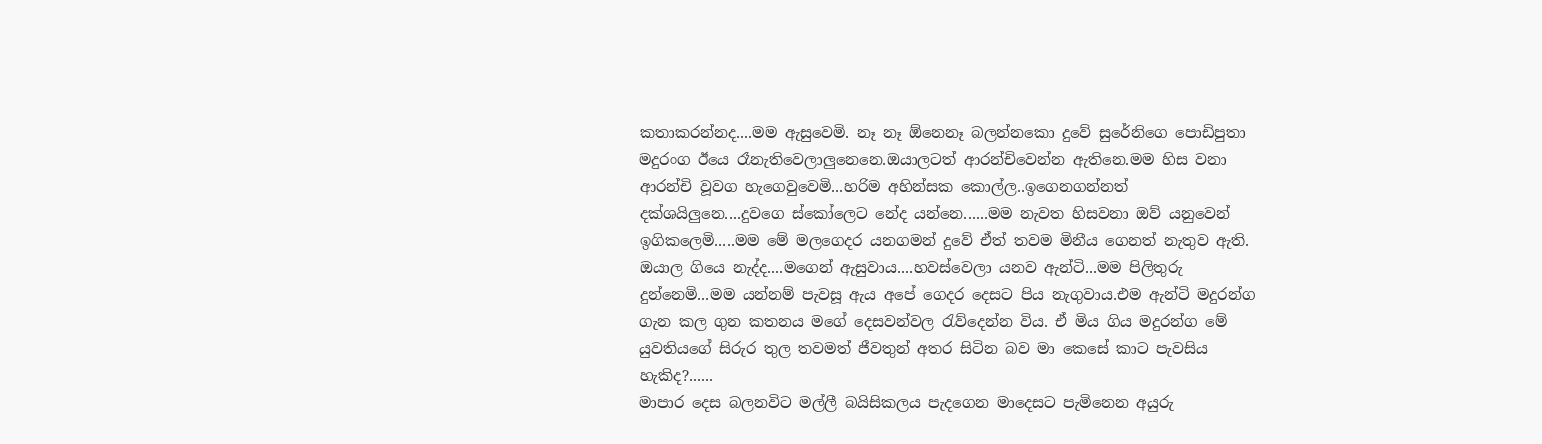කතාකරන්නද....මම ඇසුවෙමි. නෑ නෑ ඕනෙනෑ බලන්නකො දුවේ සුරේනිගෙ පොඩිපුතා මදුරංග ඊයෙ රෑනැතිවෙලාලුනෙනෙ.ඔයාලටත් ආරන්චිවෙන්න ඇතිනෙ.මම හිස වනා ආරන්චි වූවග හැගෙවුවෙමි...හරිම අහින්සක කොල්ල..ඉගෙනගන්නත් දක්ශයිලුනෙ....දුවගෙ ස්කෝලෙට නේද යන්නෙ......මම නැවත හිසවනා ඔව් යනුවෙන් ඉගිකලෙමි.....මම මේ මලගෙදර යනගමන් දුවේ ඒත් තවම මිනීය ගෙනත් නැතුව ඇති. ඔයාල ගියෙ නැද්ද....මගෙන් ඇසුවාය....හවස්වෙලා යනව ඇන්ටි...මම පිලිතුරු දුන්නෙමි...මම යන්නම් පැවසූ ඇය අපේ ගෙදර දෙසට පිය නැගුවාය.එම ඇන්ටි මදුරන්ග ගැන කල ගුන කතනය මගේ දෙසවන්වල රැව්දෙන්න විය. ඒ මිය ගිය මදුරන්ග මේ යුවතියගේ සිරුර තුල තවමත් ජීවතුන් අතර සිටින බව මා කෙසේ කාට පැවසිය හැකිද?......
මාපාර දෙස බලනවිට මල්ලී බයිසිකලය පැදගෙන මාදෙසට පැමිනෙන අයුරු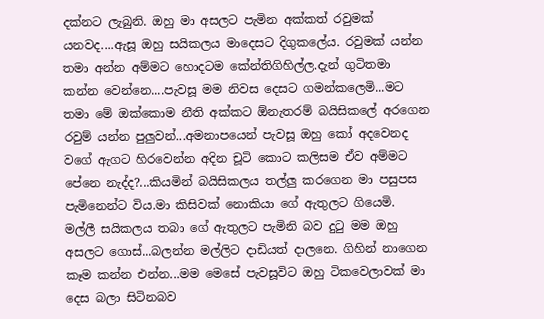දක්නට ලැබුනි. ඔහු මා අසලට පැමින අක්කත් රවුමක් යනවද....ඇසූ ඔහු සයිකලය මාදෙසට දිගුකලේය. රවුමක් යන්න තමා අන්න අම්මට හොදටම කේන්තිගිහිල්ල.දැන් ගුටිතමා කන්න වෙන්නෙ....පැවසූ මම නිවස දෙසට ගමන්කලෙමි...මට තමා මේ ඔක්කොම නීති අක්කට ඕනැතරම් බයිසිකලේ අරගෙන රවුම් යන්න පුලුවන්...අමනාපයෙන් පැවසූ ඔහු කෝ අදවෙනද වගේ ඇගට හිරවෙන්න අදින චූටි කොට කලිසම ඒව අම්මට පේනෙ නැද්ද?...කියමින් බයිසිකලය තල්ලු කරගෙන මා පසුපස පැමිනෙන්ට විය.මා කිසිවක් නොකියා ගේ ඇතුලට ගියෙමි.
මල්ලී සයිකලය තබා ගේ ඇතුලට පැමිනි බව දුටු මම ඔහු අසලට ගොස්...බලන්න මල්ලිට දාඩියත් දාලනෙ. ගිහින් නාගෙන කෑම කන්න එන්න...මම මෙසේ පැවසූවිට ඔහු ටිකවෙලාවක් මා දෙස බලා සිටිනබව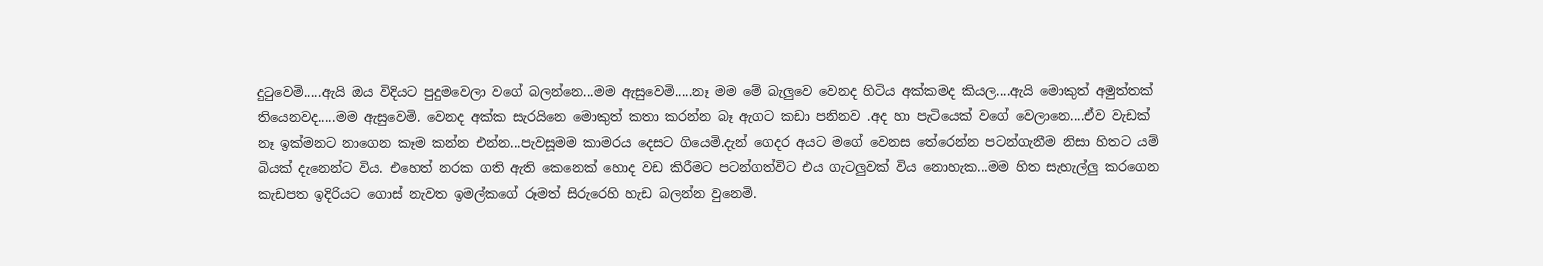දුටුවෙමි.....ඇයි ඔය විදියට පුදුමවෙලා වගේ බලන්නෙ...මම ඇසුවෙමි.....නෑ මම මේ බැලුවෙ වෙනද හිටිය අක්කමද කියල....ඇයි මොකුත් අමුත්තක් තියෙනවද.....මම ඇසුවෙමි. වෙනද අක්ක සැරයිනෙ මොකුත් කතා කරන්න බෑ ඇගට කඩා පනිනව .අද හා පැටියෙක් වගේ වෙලානෙ....ඒව වැඩක් නෑ ඉක්මනට නාගෙන කෑම කන්න එන්න...පැවසූමම කාමරය දෙසට ගියෙමි.දැන් ගෙදර අයට මගේ වෙනස තේරෙන්න පටන්ගැනීම නිසා හිතට යම් බියක් දැනෙන්ට විය. එහෙත් නරක ගති ඇති කෙනෙක් හොද වඩ කිරීමට පටන්ගත්විට එය ගැටලුවක් විය නොහැක...මම හිත සැහැල්ලු කරගෙන කැඩපත ඉදිරියට ගොස් නැවත ඉමල්කගේ රූමත් සිරුරෙහි හැඩ බලන්න වුනෙමි.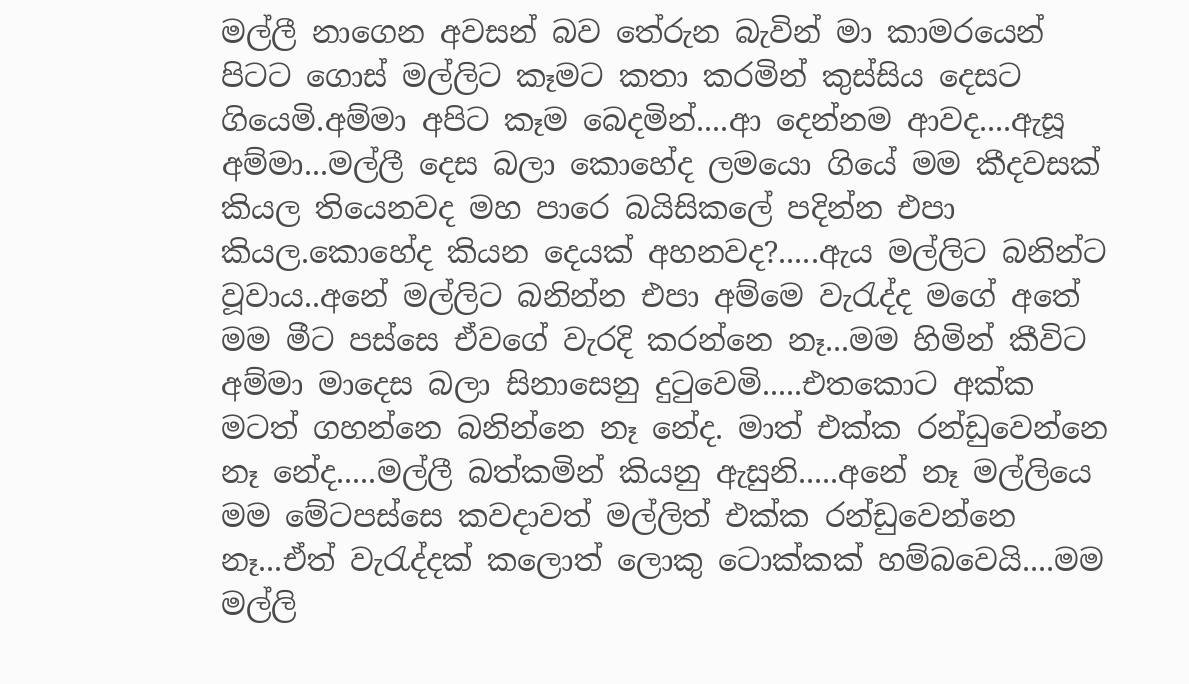මල්ලී නාගෙන අවසන් බව තේරුන බැවින් මා කාමරයෙන් පිටට ගොස් මල්ලිට කෑමට කතා කරමින් කුස්සිය දෙසට ගියෙමි.අම්මා අපිට කෑම බෙදමින්....ආ දෙන්නම ආවද....ඇසූ අම්මා...මල්ලී දෙස බලා කොහේද ලමයො ගියේ මම කීදවසක් කියල තියෙනවද මහ පාරෙ බයිසිකලේ පදින්න එපා කියල.කොහේද කියන දෙයක් අහනවද?.....ඇය මල්ලිට බනින්ට වූවාය..අනේ මල්ලිට බනින්න එපා අම්මෙ වැරැද්ද මගේ අතේ මම මීට පස්සෙ ඒවගේ වැරදි කරන්නෙ නෑ...මම හිමින් කීවිට අම්මා මාදෙස බලා සිනාසෙනු දුටුවෙමි.....එතකොට අක්ක මටත් ගහන්නෙ බනින්නෙ නෑ නේද. මාත් එක්ක රන්ඩුවෙන්නෙ නෑ නේද.....මල්ලී බත්කමින් කියනු ඇසුනි.....අනේ නෑ මල්ලියෙ මම මේටපස්සෙ කවදාවත් මල්ලිත් එක්ක රන්ඩුවෙන්නෙ නෑ...ඒත් වැරැද්දක් කලොත් ලොකු ටොක්කක් හම්බවෙයි....මම මල්ලි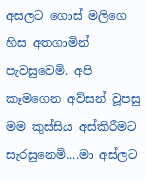අසලට ගොස් මලිගෙ හිස අතගාමින් පැවසුවෙමි. අපි කෑමගෙන අව්සන් වූපසු මම කුස්සිය අස්කිරීමට සැරසුනෙමි....මා අස්ලට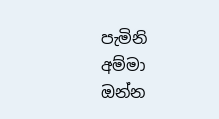පැමිනි අම්මා ඔන්න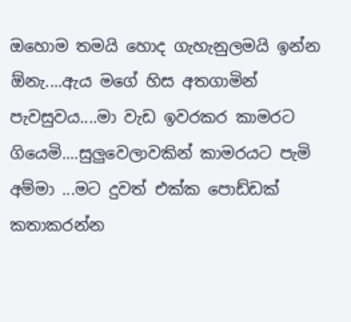ඔහොම තමයි හොද ගැහැනුලමයි ඉන්න ඕනැ....ඇය මගේ හිස අතගාමින් පැවසුවය....මා වැඩ ඉවරකර කාමරට ගියෙමි....සුලුවෙලාවකින් කාමරයට පැමි අම්මා ...මට දුවත් එක්ක පොඩ්ඩක් කතාකරන්න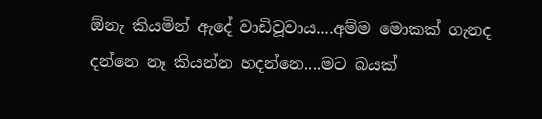ඕනැ කියමින් ඇදේ වාඩිවූවාය....අම්ම මොකක් ගැනද දන්නෙ නෑ කියන්න හදන්නෙ....මට බයක්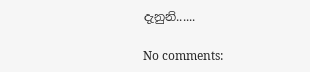දැනුනි......

No comments: